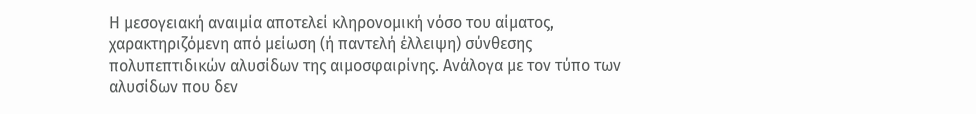Η μεσογειακή αναιμία αποτελεί κληρονομική νόσο του αίματος, χαρακτηριζόμενη από μείωση (ή παντελή έλλειψη) σύνθεσης πολυπεπτιδικών αλυσίδων της αιμοσφαιρίνης. Ανάλογα με τον τύπο των αλυσίδων που δεν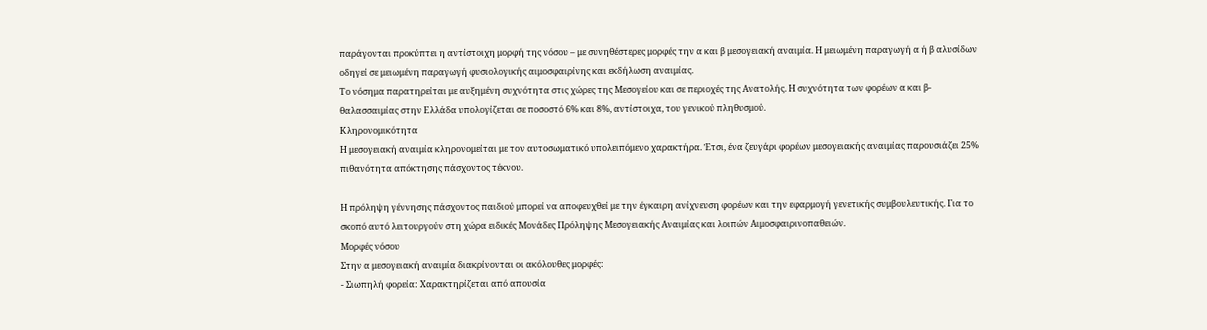παράγονται προκύπτει η αντίστοιχη μορφή της νόσου – με συνηθέστερες μορφές την α και β μεσογειακή αναιμία. Η μειωμένη παραγωγή α ή β αλυσίδων οδηγεί σε μειωμένη παραγωγή φυσιολογικής αιμοσφαιρίνης και εκδήλωση αναιμίας.
Το νόσημα παρατηρείται με αυξημένη συχνότητα στις χώρες της Μεσογείου και σε περιοχές της Ανατολής. Η συχνότητα των φορέων α και β-θαλασσαιμίας στην Ελλάδα υπολογίζεται σε ποσοστό 6% και 8%, αντίστοιχα, του γενικού πληθυσμού.
Κληρονομικότητα
Η μεσογειακή αναιμία κληρονομείται με τον αυτοσωματικό υπολειπόμενο χαρακτήρα. Έτσι, ένα ζευγάρι φορέων μεσογειακής αναιμίας παρουσιάζει 25% πιθανότητα απόκτησης πάσχοντος τέκνου.

Η πρόληψη γέννησης πάσχοντος παιδιού μπορεί να αποφευχθεί με την έγκαιρη ανίχνευση φορέων και την εφαρμογή γενετικής συμβουλευτικής. Για το σκοπό αυτό λειτουργούν στη χώρα ειδικές Μονάδες Πρόληψης Μεσογειακής Αναιμίας και λοιπών Αιμοσφαιρινοπαθειών.
Μορφές νόσου
Στην α μεσογειακή αναιμία διακρίνονται οι ακόλουθες μορφές:
- Σιωπηλή φορεία: Χαρακτηρίζεται από απουσία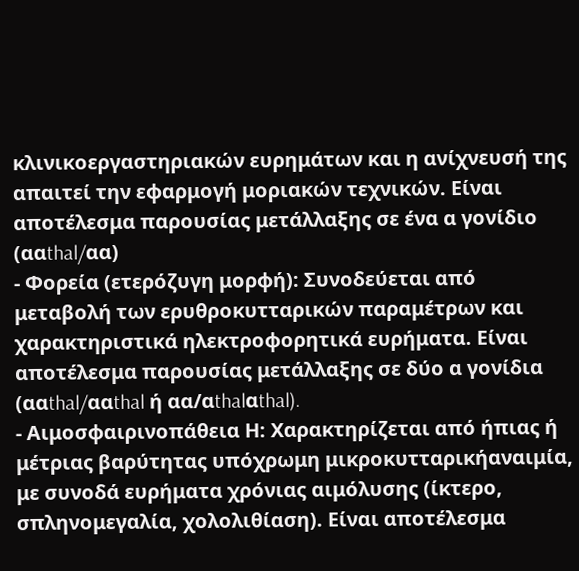κλινικοεργαστηριακών ευρημάτων και η ανίχνευσή της απαιτεί την εφαρμογή μοριακών τεχνικών. Είναι αποτέλεσμα παρουσίας μετάλλαξης σε ένα α γονίδιο (ααthal/αα)
- Φορεία (ετερόζυγη μορφή): Συνοδεύεται από μεταβολή των ερυθροκυτταρικών παραμέτρων και χαρακτηριστικά ηλεκτροφορητικά ευρήματα. Είναι αποτέλεσμα παρουσίας μετάλλαξης σε δύο α γονίδια (ααthal/ααthal ή αα/αthalαthal).
- Αιμοσφαιρινοπάθεια Η: Χαρακτηρίζεται από ήπιας ή μέτριας βαρύτητας υπόχρωμη μικροκυτταρικήαναιμία, με συνοδά ευρήματα χρόνιας αιμόλυσης (ίκτερο, σπληνομεγαλία, χολολιθίαση). Είναι αποτέλεσμα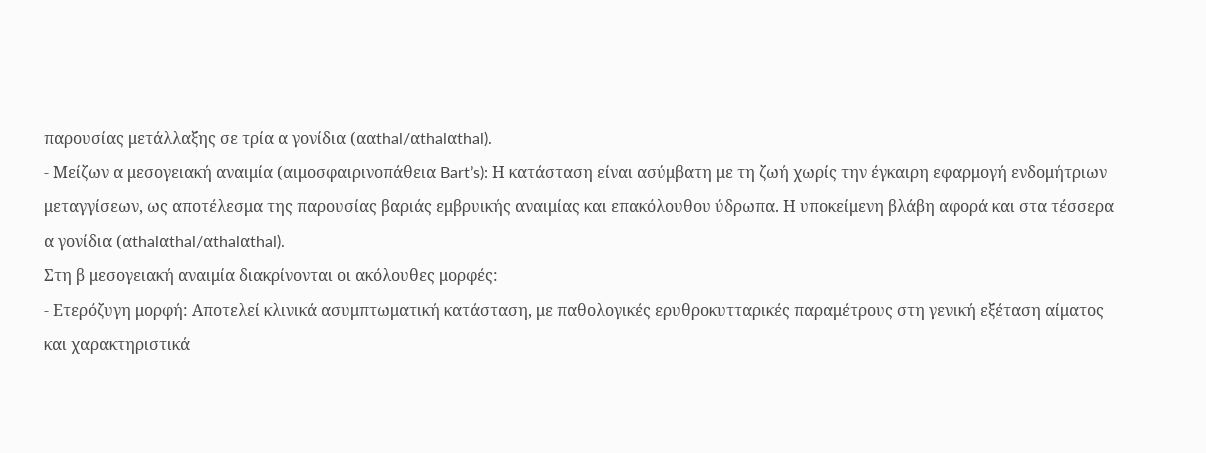παρουσίας μετάλλαξης σε τρία α γονίδια (ααthal/αthalαthal).
- Μείζων α μεσογειακή αναιμία (αιμοσφαιρινοπάθεια Bart’s): Η κατάσταση είναι ασύμβατη με τη ζωή χωρίς την έγκαιρη εφαρμογή ενδομήτριων μεταγγίσεων, ως αποτέλεσμα της παρουσίας βαριάς εμβρυικής αναιμίας και επακόλουθου ύδρωπα. Η υποκείμενη βλάβη αφορά και στα τέσσερα α γονίδια (αthalαthal/αthalαthal).
Στη β μεσογειακή αναιμία διακρίνονται οι ακόλουθες μορφές:
- Ετερόζυγη μορφή: Αποτελεί κλινικά ασυμπτωματική κατάσταση, με παθολογικές ερυθροκυτταρικές παραμέτρους στη γενική εξέταση αίματος και χαρακτηριστικά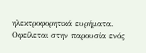ηλεκτροφορητικά ευρήματα. Οφείλεται στην παρουσία ενός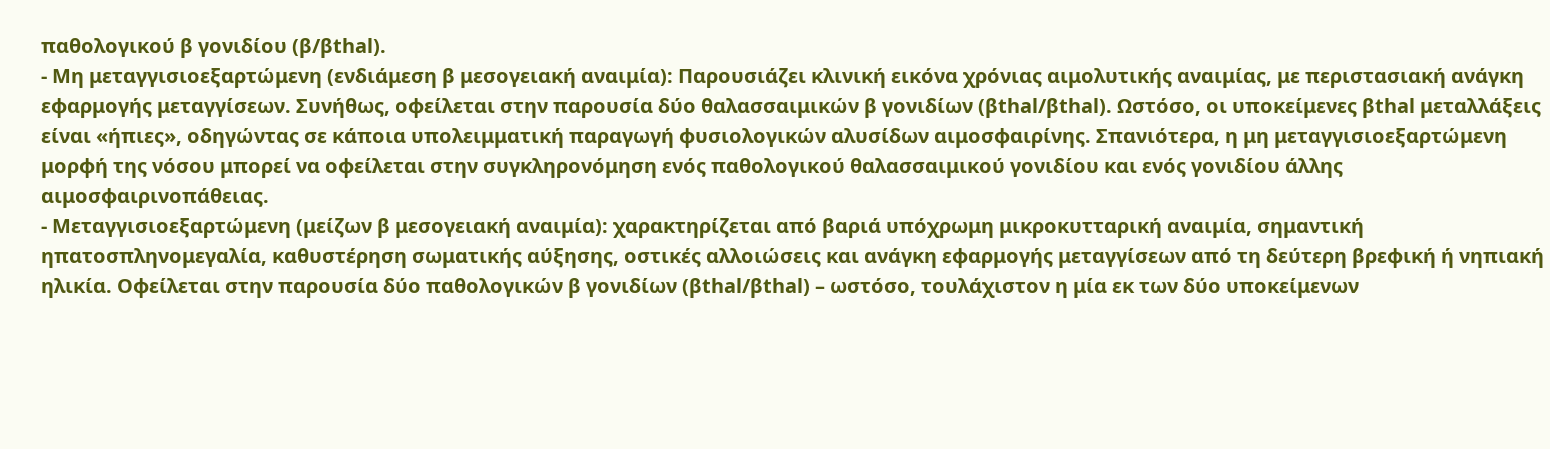παθολογικού β γονιδίου (β/βthal).
- Μη μεταγγισιοεξαρτώμενη (ενδιάμεση β μεσογειακή αναιμία): Παρουσιάζει κλινική εικόνα χρόνιας αιμολυτικής αναιμίας, με περιστασιακή ανάγκη εφαρμογής μεταγγίσεων. Συνήθως, οφείλεται στην παρουσία δύο θαλασσαιμικών β γονιδίων (βthal/βthal). Ωστόσο, οι υποκείμενες βthal μεταλλάξεις είναι «ήπιες», οδηγώντας σε κάποια υπολειμματική παραγωγή φυσιολογικών αλυσίδων αιμοσφαιρίνης. Σπανιότερα, η μη μεταγγισιοεξαρτώμενη μορφή της νόσου μπορεί να οφείλεται στην συγκληρονόμηση ενός παθολογικού θαλασσαιμικού γονιδίου και ενός γονιδίου άλλης αιμοσφαιρινοπάθειας.
- Μεταγγισιοεξαρτώμενη (μείζων β μεσογειακή αναιμία): χαρακτηρίζεται από βαριά υπόχρωμη μικροκυτταρική αναιμία, σημαντική ηπατοσπληνομεγαλία, καθυστέρηση σωματικής αύξησης, οστικές αλλοιώσεις και ανάγκη εφαρμογής μεταγγίσεων από τη δεύτερη βρεφική ή νηπιακή ηλικία. Οφείλεται στην παρουσία δύο παθολογικών β γονιδίων (βthal/βthal) – ωστόσο, τουλάχιστον η μία εκ των δύο υποκείμενων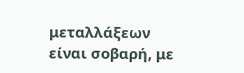μεταλλάξεων είναι σοβαρή, με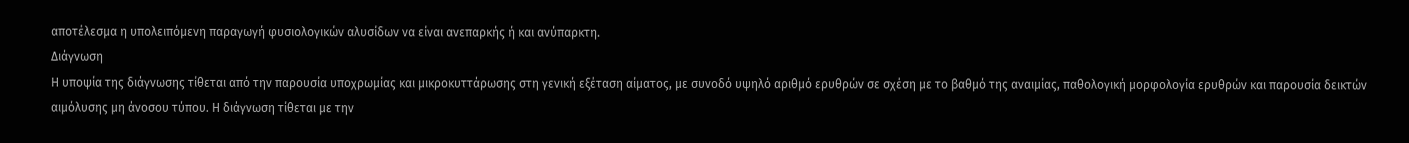αποτέλεσμα η υπολειπόμενη παραγωγή φυσιολογικών αλυσίδων να είναι ανεπαρκής ή και ανύπαρκτη.
Διάγνωση
Η υποψία της διάγνωσης τίθεται από την παρουσία υποχρωμίας και μικροκυττάρωσης στη γενική εξέταση αίματος, με συνοδό υψηλό αριθμό ερυθρών σε σχέση με το βαθμό της αναιμίας, παθολογική μορφολογία ερυθρών και παρουσία δεικτών αιμόλυσης μη άνοσου τύπου. Η διάγνωση τίθεται με την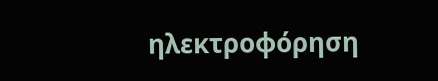ηλεκτροφόρηση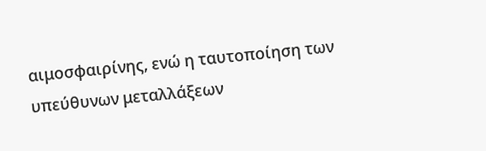αιμοσφαιρίνης, ενώ η ταυτοποίηση των υπεύθυνων μεταλλάξεων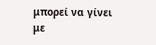μπορεί να γίνει με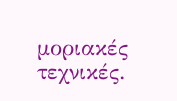μοριακές τεχνικές.